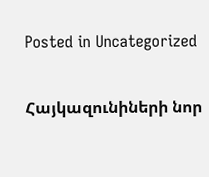Posted in Uncategorized

Հայկազունիների նոր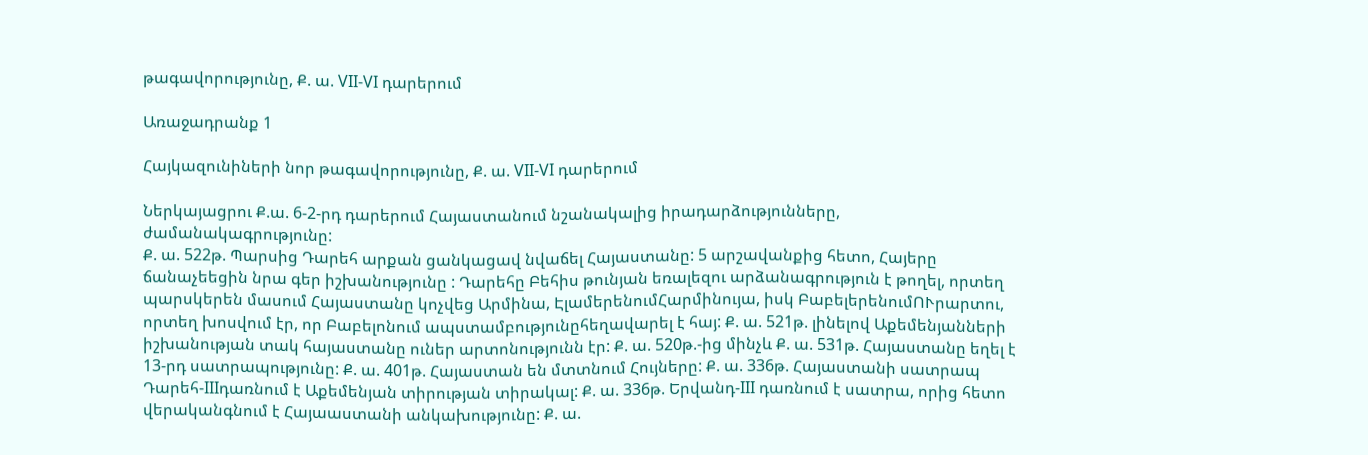թագավորությունը, Ք. ա. VII-VI դարերում

Առաջադրանք 1

Հայկազունիների նոր թագավորությունը, Ք. ա. VII-VI դարերում

Ներկայացրու Ք.ա. 6-2-րդ դարերում Հայաստանում նշանակալից իրադարձությունները,  ժամանակագրությունը:
Ք. ա. 522թ. Պարսից Դարեհ արքան ցանկացավ նվաճել Հայաստանը: 5 արշավանքից հետո, Հայերը ճանաչեեցին նրա գեր իշխանությունը : Դարեհը Բեհիս թունյան եռալեզու արձանագրություն է թողել, որտեղ պարսկերեն մասում Հայաստանը կոչվեց Արմինա, ԷլամերենումՀարմինույա, իսկ ԲաբելերենումՈՒրարտու, որտեղ խոսվում էր, որ Բաբելոնում ապստամբությունըհեղավարել է հայ: Ք. ա. 521թ. լինելով Աքեմենյանների իշխանության տակ հայաստանը ուներ արտոնությունն էր: Ք. ա. 520թ.-ից մինչև Ք. ա. 531թ. Հայաստանը եղել է 13-րդ սատրապությունը: Ք. ա. 401թ. Հայաստան են մտտնում Հույները: Ք. ա. 336թ. Հայաստանի սատրապ Դարեհ-IIIդառնում է Աքեմենյան տիրության տիրակալ: Ք. ա. 336թ. Երվանդ-III դառնում է սատրա, որից հետո վերականգնում է Հայաաստանի անկախությունը: Ք. ա.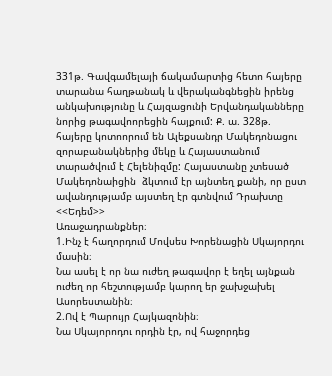331թ. Գավգամելայի ճակամարտից հետո հայերը տարանա հաղթանակ և վերականգնեցին իրենց անկախությունը և Հայզացունի Երվանդականները նորից թագավոորեցին հայքում: Ք. ա. 328թ. հայերը կոտոորում են Ալեքսանդր Մակեդոնացու զորաբանակներից մեկը և Հայաստանում տարածվում է Հելենիզմը: Հայաստանը չտեսած Մակեդոնաիցին  ձկտում էր այնտեղ քանի, որ ըստ ավանդությամբ այստեղ էր գտնվում Դրախտը <<Եդեմ>>
Առաջադրանքներ։
1.Ինչ է հաղորդում Մովսես Խորենացին Սկայորդու մասին։
Նա ասել է որ նա ուժեղ թագավոր է եղել այնքան ուժեղ որ հեշտությամբ կարող եր ջախջախել Ասորեստանին։
2.Ով է Պարույր Հայկազոնին։
Նա Սկայորոդու որդին էր, ով հաջորդեց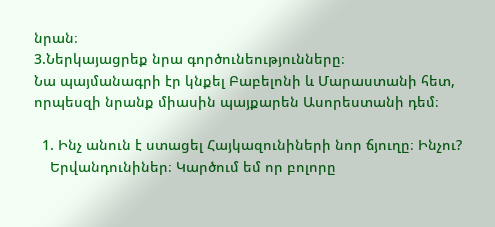նրան։
3.Ներկայացրեք նրա գործունեությունները։
Նա պայմանագրի էր կնքել Բաբելոնի և Մարաստանի հետ, որպեսզի նրանք միասին պայքարեն Ասորեստանի դեմ։

  1. Ինչ անուն է ստացել Հայկազունիների նոր ճյուղը։ Ինչու?
    Երվանդունիներ։ Կարծում եմ որ բոլորը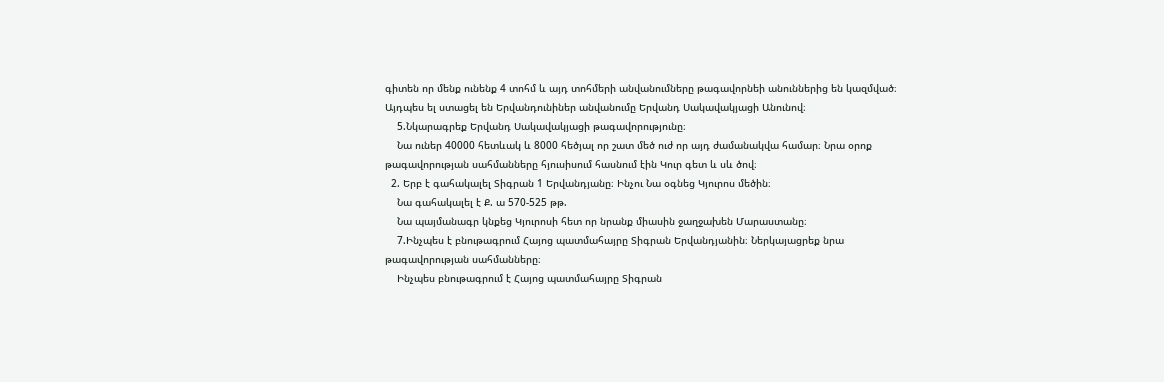գիտեն որ մենք ունենք 4 տոհմ և այդ տոհմերի անվանումները թագավորնեի անուններից են կազմված։ Այդպես ել ստացել են Երվանդունիներ անվանումը Երվանդ Սակավակյացի Անունով։
    5.Նկարագրեք Երվանդ Սակավակյացի թագավորությունը։
    Նա ուներ 40000 հետևակ և 8000 հեծյալ որ շատ մեծ ուժ որ այդ ժամանակվա համար։ Նրա օրոք թագավորության սահմանները հյուսիսում հասնում էին Կուր գետ և սև ծով։
  2. Երբ է գահակալել Տիգրան 1 Երվանդյանը։ Ինչու Նա օգնեց Կյուրոս մեծին։
    Նա գահակալել է Ք. ա 570-525 թթ.
    Նա պայմանագր կնքեց Կյուրոսի հետ որ նրանք միասին ջաղջախեն Մարաստանը։
    7.Ինչպես է բնութագրում Հայոց պատմահայրը Տիգրան Երվանդյանին։ Ներկայացրեք նրա թագավորության սահմանները։
    Ինչպես բնութագրում է Հայոց պատմահայրը Տիգրան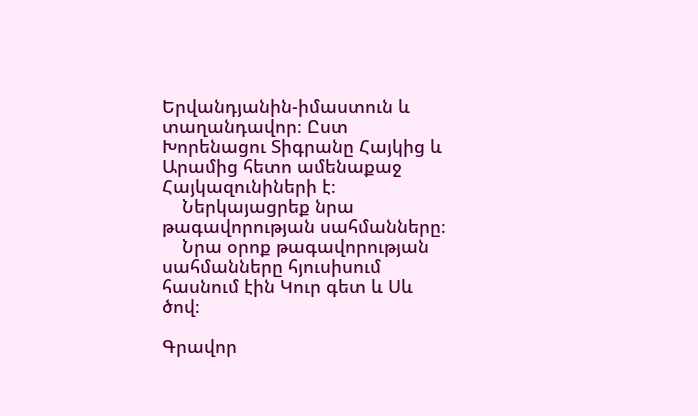Երվանդյանին-իմաստուն և տաղանդավոր։ Ըստ Խորենացու Տիգրանը Հայկից և Արամից հետո ամենաքաջ Հայկազունիների է։
    Ներկայացրեք նրա թագավորության սահմանները։
    Նրա օրոք թագավորության սահմանները հյուսիսում հասնում էին Կուր գետ և Սև ծով։

Գրավոր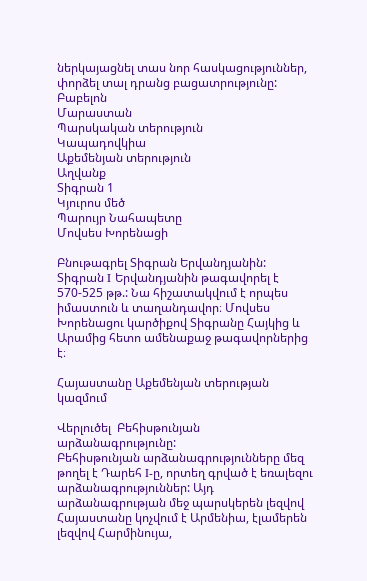ներկայացնել տաս նոր հասկացություններ, փորձել տալ դրանց բացատրությունը:
Բաբելոն
Մարաստան
Պարսկական տերություն
Կապադովկիա
Աքեմենյան տերություն
Աղվանք
Տիգրան 1
Կյուրոս մեծ
Պարույր Նահապետը
Մովսես Խորենացի

Բնութագրել Տիգրան Երվանդյանին:
Տիգրան I Երվանդյանին թագավորել է 570-525 թթ.: Նա հիշատակվում է որպես իմաստուն և տաղանդավոր։ Մովսես Խորենացու կարծիքով Տիգրանը Հայկից և Արամից հետո ամենաքաջ թագավորներից է։

Հայաստանը Աքեմենյան տերության կազմում

Վերլուծել  Բեհիսթունյան արձանագրությունը:
Բեհիսթունյան արձանագրությունները մեզ թողել է Դարեհ I-ը, որտեղ գրված է եռալեզու արձանագրություններ: Այդ արձանագրության մեջ պարսկերեն լեզվով Հայաստանը կոչվում է Արմենիա, էլամերեն լեզվով Հարմինույա,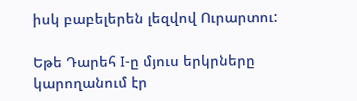իսկ բաբելերեն լեզվով Ուրարտու:

Եթե Դարեհ I-ը մյուս երկրները կարողանում էր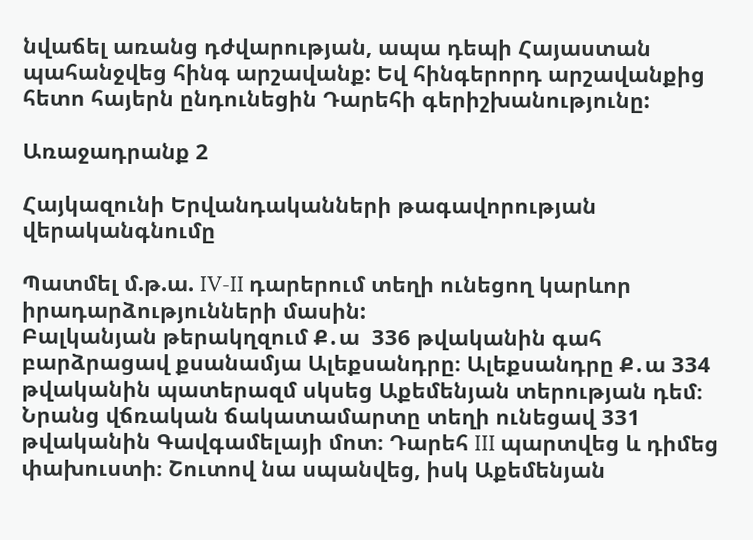նվաճել առանց դժվարության, ապա դեպի Հայաստան պահանջվեց հինգ արշավանք: Եվ հինգերորդ արշավանքից հետո հայերն ընդունեցին Դարեհի գերիշխանությունը:

Առաջադրանք 2

Հայկազունի Երվանդականների թագավորության վերականգնումը

Պատմել մ.թ.ա. IV-II դարերում տեղի ունեցող կարևոր իրադարձությունների մասին:
Բալկանյան թերակղզում Ք․ա  336 թվականին գահ բարձրացավ քսանամյա Ալեքսանդրը։ Ալեքսանդրը Ք․ա 334 թվականին պատերազմ սկսեց Աքեմենյան տերության դեմ։ Նրանց վճռական ճակատամարտը տեղի ունեցավ 331 թվականին Գավգամելայի մոտ։ Դարեհ III պարտվեց և դիմեց փախուստի։ Շուտով նա սպանվեց, իսկ Աքեմենյան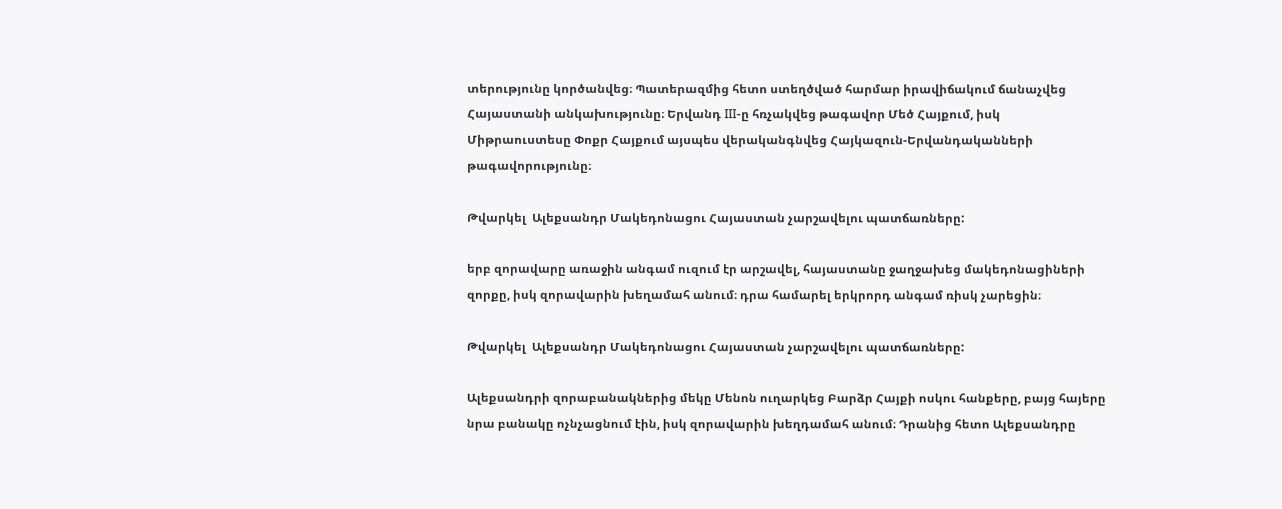տերությունը կործանվեց։ Պատերազմից հետո ստեղծված հարմար իրավիճակում ճանաչվեց Հայաստանի անկախությունը։ Երվանդ III-ը հռչակվեց թագավոր Մեծ Հայքում, իսկ Միթրաուստեսը Փոքր Հայքում այսպես վերականգնվեց Հայկազուն-Երվանդականների թագավորությունը։

Թվարկել  Ալեքսանդր Մակեդոնացու Հայաստան չարշավելու պատճառները:

երբ զորավարը առաջին անգամ ուզում էր արշավել, հայաստանը ջաղջախեց մակեդոնացիների զորքը, իսկ զորավարին խեղամահ անում։ դրա համարել երկրորդ անգամ ռիսկ չարեցին։

Թվարկել  Ալեքսանդր Մակեդոնացու Հայաստան չարշավելու պատճառները:

Ալեքսանդրի զորաբանակներից մեկը Մենոն ուղարկեց Բարձր Հայքի ոսկու հանքերը, բայց հայերը նրա բանակը ոչնչացնում էին, իսկ զորավարին խեղդամահ անում։ Դրանից հետո Ալեքսանդրը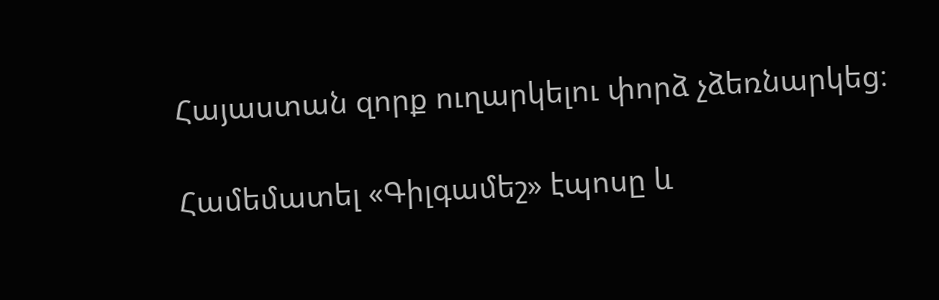Հայաստան զորք ուղարկելու փորձ չձեռնարկեց։

Համեմատել «Գիլգամեշ» էպոսը և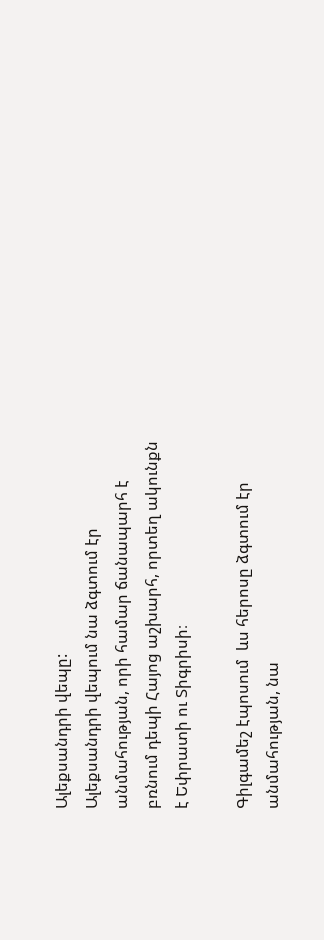Ալեքսանդրի վեպը:
Ալեքսանդրի վեպում նա ձգտում էր անմահության, որի համար ճանապարհ է բռնում դեպի Հայոց աշխարհ, որտեղ ակունքն է Եփրատի ու Տիգրիսի։

Գիլգամեշ էպոսում  ևս հերոսը ձգտում էր անմահության, նա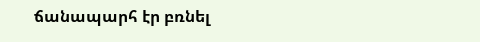ճանապարհ էր բռնել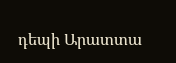դեպի Արատտա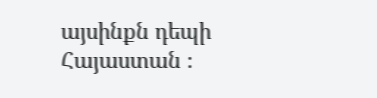այսինքն դեպի Հայաստան ։